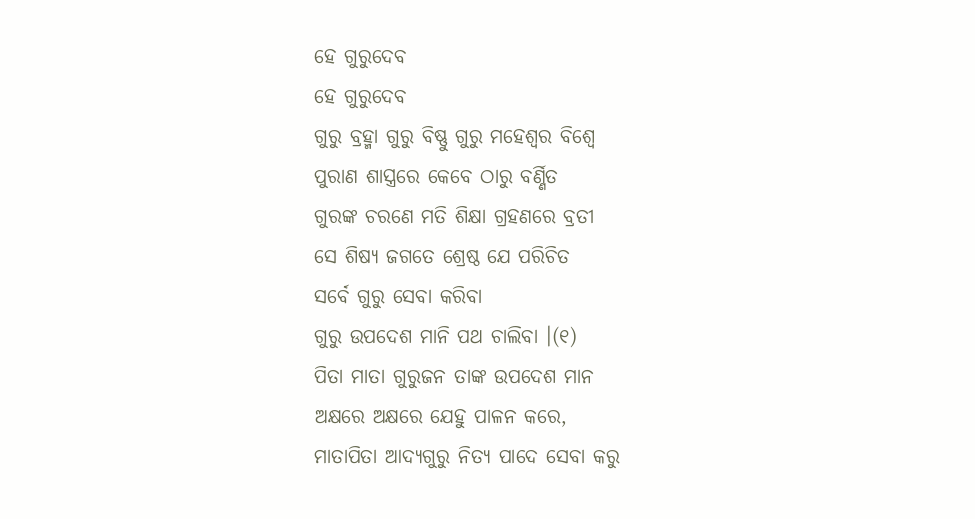ହେ ଗୁରୁଦେବ
ହେ ଗୁରୁଦେବ
ଗୁରୁ ବ୍ରହ୍ମା ଗୁରୁ ବିଷ୍ଣୁ ଗୁରୁ ମହେଶ୍ୱର ବିଶ୍ବେ
ପୁରାଣ ଶାସ୍ତ୍ରରେ କେବେ ଠାରୁ ବର୍ଣ୍ଣିତ
ଗୁରଙ୍କ ଚରଣେ ମତି ଶିକ୍ଷା ଗ୍ରହଣରେ ବ୍ରତୀ
ସେ ଶିଷ୍ୟ ଜଗତେ ଶ୍ରେଷ୍ଠ ଯେ ପରିଚିତ
ସର୍ବେ ଗୁରୁ ସେବା କରିବା
ଗୁରୁ ଉପଦେଶ ମାନି ପଥ ଚାଲିବା ।(୧)
ପିତା ମାତା ଗୁରୁଜନ ତାଙ୍କ ଉପଦେଶ ମାନ
ଅକ୍ଷରେ ଅକ୍ଷରେ ଯେହୁ ପାଳନ କରେ,
ମାତାପିତା ଆଦ୍ୟଗୁରୁ ନିତ୍ୟ ପାଦେ ସେବା କରୁ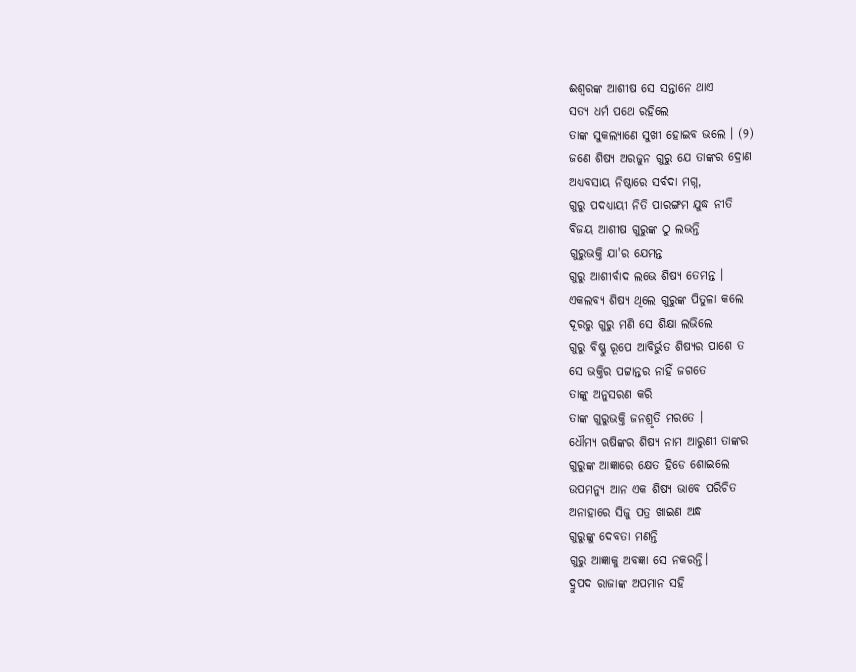ଈଶ୍ବରଙ୍କ ଆଶୀଷ ସେ ସନ୍ତାନେ ଥାଏ
ସତ୍ୟ ଧର୍ମ ପଥେ ରହିଲେ
ତାଙ୍କ ସୁକଲ୍ୟାଣେ ସୁଖୀ ହୋଇବ ଭଲେ । (୨)
ଜଣେ ଶିଷ୍ୟ ଅରଜୁନ ଗୁରୁ ଯେ ତାଙ୍କର ଦ୍ରୋଣ
ଅଧ୍ୟବସାୟ ନିଷ୍ଠାରେ ସର୍ବଦା ମଗ୍ନ,
ଗୁରୁ ପଦଧ୍ୟାୟୀ ନିତି ପାରଙ୍ଗମ ଯୁଦ୍ଧ ନୀତି
ବିଜୟ ଆଶୀଷ ଗୁରୁଙ୍କ ଠୁ ଲଭନ୍ତି
ଗୁରୁଭକ୍ତି ଯା'ର ଯେମନ୍ତ
ଗୁରୁ ଆଶୀର୍ବାଦ ଲଭେ ଶିଷ୍ୟ ତେମନ୍ତ ।
ଏକଲବ୍ୟ ଶିଷ୍ୟ ଥିଲେ ଗୁରୁଙ୍କ ପିତୁଳା କଲେ
ଦୂରରୁ ଗୁରୁ ମଣି ସେ ଶିକ୍ଷା ଲଭିଲେ
ଗୁରୁ ବିଷ୍ଣୁ ରୂପେ ଆବିର୍ଭୁତ ଶିଷ୍ୟର ପାଶେ ତ
ସେ ଭକ୍ତିର ପଟ୍ଟାନ୍ତର ନାହିଁ ଜଗତେ
ତାଙ୍କୁ ଅନୁସରଣ କରି
ତାଙ୍କ ଗୁରୁଭକ୍ତି ଜନଶ୍ରୃତି ମରତେ ।
ଧୌମ୍ୟ ଋଷିଙ୍କର ଶିଷ୍ୟ ନାମ ଆରୁଣୀ ତାଙ୍କର
ଗୁରୁଙ୍କ ଆଜ୍ଞାରେ କ୍ଷେତ ହିଡେ ଶୋଇଲେ
ଉପମନ୍ୟୁ ଆନ ଏକ ଶିଷ୍ୟ ଭାବେ ପରିଚିତ
ଅନାହାରେ ସିଜୁ ପତ୍ର ଖାଇଣ ଅନ୍ଧ
ଗୁରୁଙ୍କୁ ଦେବତା ମଣନ୍ତି
ଗୁରୁ ଆଜ୍ଞାକୁ ଅବଜ୍ଞା ସେ ନକରନ୍ତି।
ଦ୍ରୁପଦ ରାଜାଙ୍କ ଅପମାନ ସହି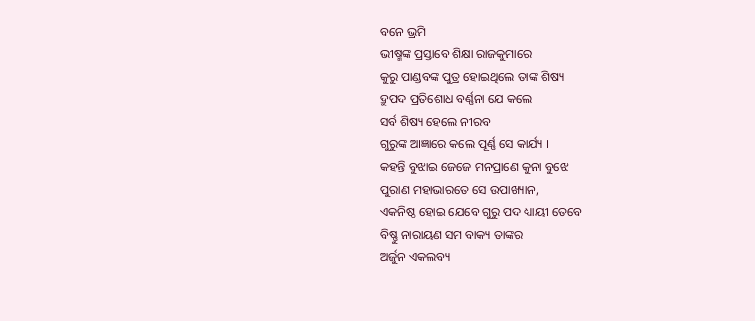ବନେ ଭ୍ରମି
ଭୀଷ୍ମଙ୍କ ପ୍ରସ୍ତାବେ ଶିକ୍ଷା ରାଜକୁମାରେ
କୁରୁ ପାଣ୍ଡବଙ୍କ ପୁତ୍ର ହୋଇଥିଲେ ତାଙ୍କ ଶିଷ୍ୟ
ଦ୍ରୁପଦ ପ୍ରତିଶୋଧ ବର୍ଣ୍ଣନା ଯେ କଲେ
ସର୍ବ ଶିଷ୍ୟ ହେଲେ ନୀରବ
ଗୁରୁଙ୍କ ଆଜ୍ଞାରେ କଲେ ପୂର୍ଣ୍ଣ ସେ କାର୍ଯ୍ୟ ।
କହନ୍ତି ବୁଝାଇ ଜେଜେ ମନପ୍ରାଣେ କୁନା ବୁଝେ
ପୁରାଣ ମହାଭାରତେ ସେ ଉପାଖ୍ୟାନ,
ଏକନିଷ୍ଠ ହୋଇ ଯେବେ ଗୁରୁ ପଦ ଧ୍ୟାୟୀ ତେବେ
ବିଷ୍ଣୁ ନାରାୟଣ ସମ ବାକ୍ୟ ତାଙ୍କର
ଅର୍ଜୁନ ଏକଲବ୍ୟ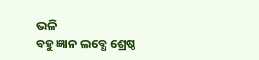ଭଳି
ବହୁ ଜ୍ଞାନ ଲବ୍ଧେ ଶ୍ରେଷ୍ଠ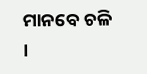ମାନବେ ଚଳି ।